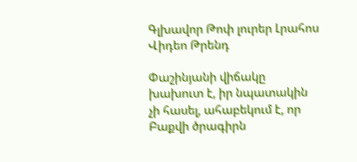Գլխավոր Թոփ լուրեր Լրահոս Վիդեո Թրենդ

Փաշինյանի վիճակը խախուտ է, իր նպատակին չի հասել, ահաբեկում է, որ Բաքվի ծրագիրն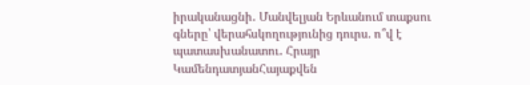իրականացնի․ Մանվելյան Երևանում տաքսու գները՝ վերահսկողությունից դուրս. ո՞վ է պատասխանատու․ Հրայր ԿամենդատյանՀայաքվեն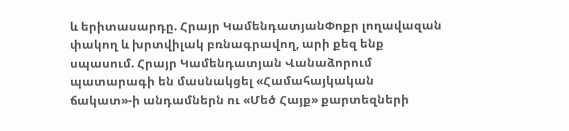և երիտասարդը. Հրայր ԿամենդատյանՓոքր լողավազան փակող և խրտվիլակ բռնագրավող, արի քեզ ենք սպասում. Հրայր Կամենդատյան Վանաձորում պատարագի են մասնակցել «Համահայկական ճակատ»-ի անդամներն ու «Մեծ Հայք» քարտեզների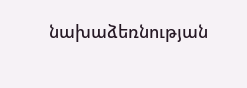նախաձեռնության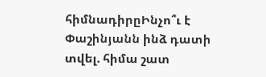հիմնադիրըԻնչո՞ւ է Փաշինյանն ինձ դատի տվել. հիմա շատ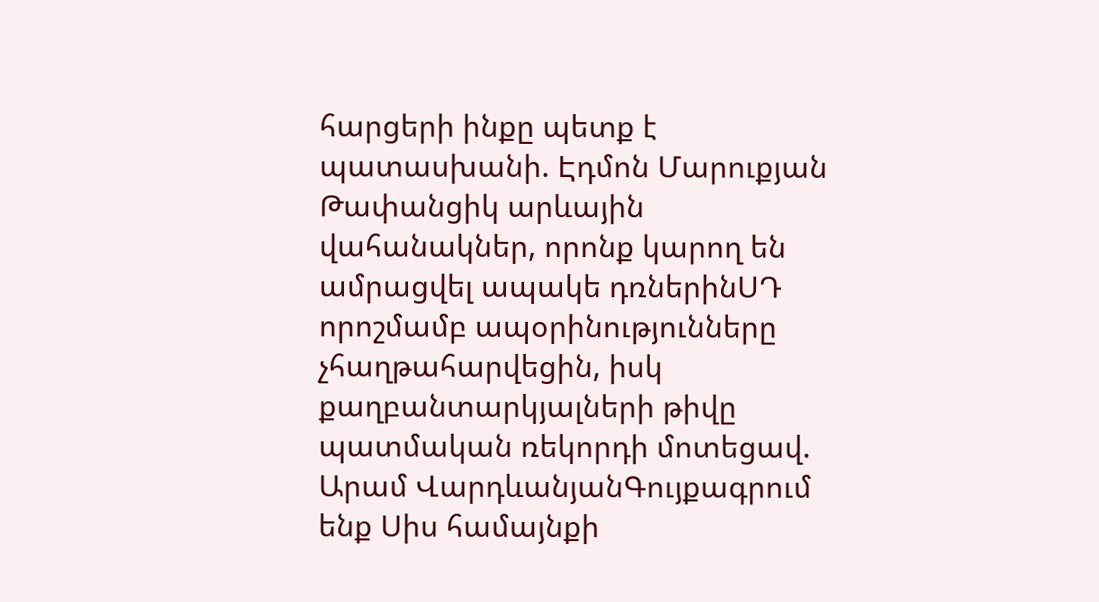հարցերի ինքը պետք է պատասխանի. Էդմոն Մարուքյան Թափանցիկ արևային վահանակներ, որոնք կարող են ամրացվել ապակե դռներինՍԴ որոշմամբ ապօրինությունները չհաղթահարվեցին, իսկ քաղբանտարկյալների թիվը պատմական ռեկորդի մոտեցավ. Արամ ՎարդևանյանԳույքագրում ենք Սիս համայնքի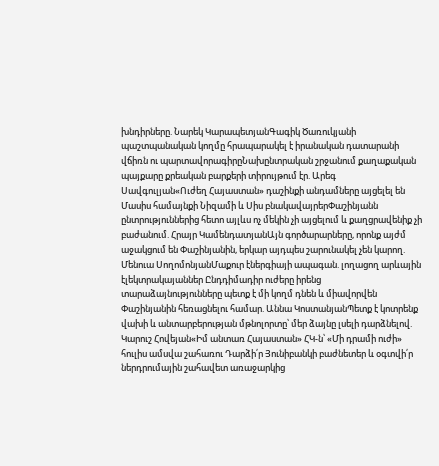խնդիրները. Նարեկ ԿարապետյանԳագիկ Ծառուկյանի պաշտպանական կողմը հրապարակել է իրանական դատարանի վճիռն ու պարտավորագիրըՆախընտրական շրջանում քաղաքական պայքարը քրեական բարքերի տիրույթում էր. Արեգ Սավգուլյան«Ուժեղ Հայաստան» դաշինքի անդամները այցելել են Մասիս համայնքի Նիզամի և Սիս բնակավայրերՓաշինյանն ընտրություններից հետո այլևս ոչ մեկին չի այցելում և քաղցրավենիք չի բաժանում. Հրայր ԿամենդատյանԱյն գործարարները, որոնք այժմ աջակցում են Փաշինյանին, երկար այդպես շարունակել չեն կարող. Մենուա ՍողոմոնյանՄաքուր էներգիայի ապագան. լողացող արևային էլեկտրակայաններ Ընդդիմադիր ուժերը իրենց տարաձայնությունները պետք է մի կողմ դնեն և միավորվեն Փաշինյանին հեռացնելու համար. Աննա ԿոստանյանՊետք է կոտրենք վախի և անտարբերության մթնոլորտը՝ մեր ձայնը լսելի դարձնելով. Կարուշ Հովեյան«Իմ անտառ Հայաստան» ՀԿ-ն՝ «Մի դրամի ուժի» հուլիս ամսվա շահառու Դարձի՛ր Յունիբանկի բաժնետեր և օգտվի՛ր ներդրումային շահավետ առաջարկից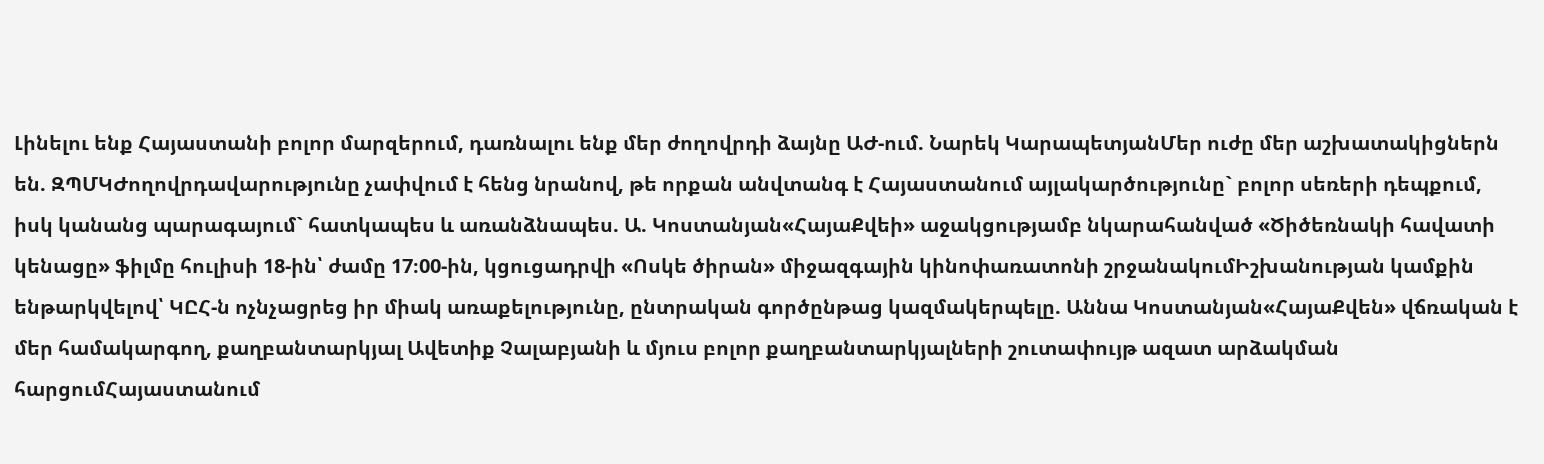Լինելու ենք Հայաստանի բոլոր մարզերում, դառնալու ենք մեր ժողովրդի ձայնը ԱԺ-ում. Նարեկ ԿարապետյանՄեր ուժը մեր աշխատակիցներն են. ԶՊՄԿԺողովրդավարությունը չափվում է հենց նրանով, թե որքան անվտանգ է Հայաստանում այլակարծությունը` բոլոր սեռերի դեպքում, իսկ կանանց պարագայում` հատկապես և առանձնապես. Ա. Կոստանյան«ՀայաՔվեի» աջակցությամբ նկարահանված «Ծիծեռնակի հավատի կենացը» ֆիլմը հուլիսի 18-ին՝ ժամը 17։00-ին, կցուցադրվի «Ոսկե ծիրան» միջազգային կինոփառատոնի շրջանակումԻշխանության կամքին ենթարկվելով՝ ԿԸՀ-ն ոչնչացրեց իր միակ առաքելությունը, ընտրական գործընթաց կազմակերպելը. Աննա Կոստանյան«ՀայաՔվեն» վճռական է մեր համակարգող, քաղբանտարկյալ Ավետիք Չալաբյանի և մյուս բոլոր քաղբանտարկյալների շուտափույթ ազատ արձակման հարցումՀայաստանում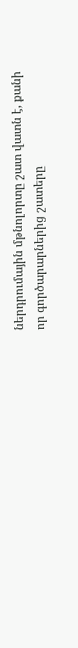ներդրումային մթնոլորտը շատ վատն է, քանի որ գործարարներից շատերը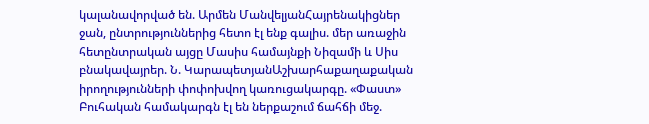կալանավորված են. Արմեն ՄանվելյանՀայրենակիցներ ջան, ընտրություններից հետո էլ ենք գալիս. մեր առաջին հետընտրական այցը Մասիս համայնքի Նիզամի և Սիս բնակավայրեր. Ն. ԿարապետյանԱշխարհաքաղաքական իրողությունների փոփոխվող կառուցակարգը. «Փաստ» Բուհական համակարգն էլ են ներքաշում ճահճի մեջ.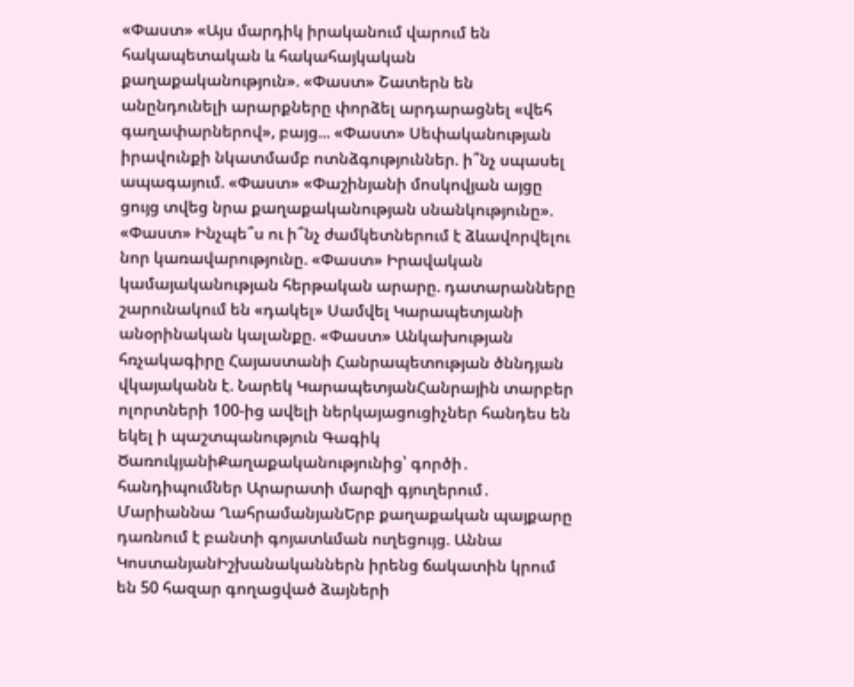«Փաստ» «Այս մարդիկ իրականում վարում են հակապետական և հակահայկական քաղաքականություն». «Փաստ» Շատերն են անընդունելի արարքները փորձել արդարացնել «վեհ գաղափարներով», բայց... «Փաստ» Սեփականության իրավունքի նկատմամբ ոտնձգություններ. ի՞նչ սպասել ապագայում. «Փաստ» «Փաշինյանի մոսկովյան այցը ցույց տվեց նրա քաղաքականության սնանկությունը». «Փաստ» Ինչպե՞ս ու ի՞նչ ժամկետներում է ձևավորվելու նոր կառավարությունը. «Փաստ» Իրավական կամայականության հերթական արարը. դատարանները շարունակում են «դակել» Սամվել Կարապետյանի անօրինական կալանքը. «Փաստ» Անկախության հռչակագիրը Հայաստանի Հանրապետության ծննդյան վկայականն է. Նարեկ ԿարապետյանՀանրային տարբեր ոլորտների 100-ից ավելի ներկայացուցիչներ հանդես են եկել ի պաշտպանություն Գագիկ ԾառուկյանիՔաղաքականությունից՝ գործի․ հանդիպումներ Արարատի մարզի գյուղերում․ Մարիաննա ՂահրամանյանԵրբ քաղաքական պայքարը դառնում է բանտի գոյատևման ուղեցույց. Աննա ԿոստանյանԻշխանականներն իրենց ճակատին կրում են 50 հազար գողացված ձայների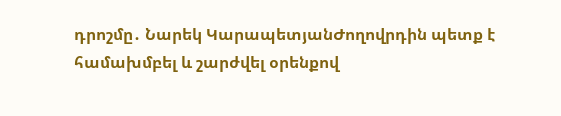դրոշմը․ Նարեկ ԿարապետյանԺողովրդին պետք է համախմբել և շարժվել օրենքով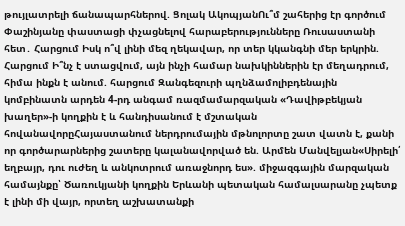թույլատրելի ճանապարհներով. Ցոլակ ԱկոպյանՈւ՞մ շահերից էր գործում Փաշինյանը փաստացի փչացնելով հարաբերությունները Ռուսաստանի հետ․ Հարցում Իսկ ո՞վ լինի մեզ ղեկավար, որ տեր կկանգնի մեր երկրին. Հարցում Ի՞նչ է ստացվում, այն ինչի համար նախկիններին էր մեղադրում, հիմա ինքն է անում. հարցում Զանգեզուրի պղնձամոլիբդենային կոմբինատն արդեն 4-րդ անգամ ռազմամարզական «Դավիթբեկյան խաղեր»-ի կողքին է և հանդիսանում է մշտական հովանավորըՀայաստանում ներդրումային մթնոլորտը շատ վատն է, քանի որ գործարարներից շատերը կալանավորված են. Արմեն Մանվելյան«Սիրելի՛ եղբայր, դու ուժեղ և անկոտրում առաջնորդ ես». միջազգային մարզական համայնքը՝ Ծառուկյանի կողքին Երևանի պետական համալսարանը չպետք է լինի մի վայր, որտեղ աշխատանքի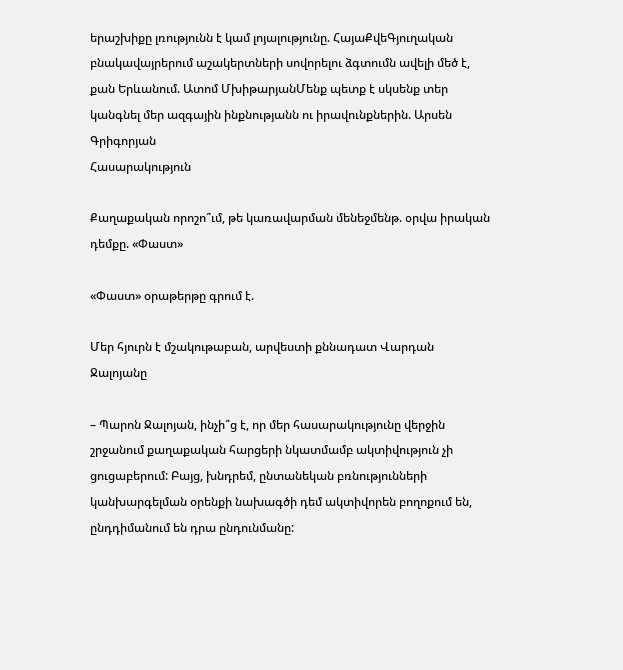երաշխիքը լռությունն է կամ լոյալությունը. ՀայաՔվեԳյուղական բնակավայրերում աշակերտների սովորելու ձգտումն ավելի մեծ է, քան Երևանում. Ատոմ ՄխիթարյանՄենք պետք է սկսենք տեր կանգնել մեր ազգային ինքնությանն ու իրավունքներին. Արսեն Գրիգորյան
Հասարակություն

Քաղաքական որոշո՞ւմ, թե կառավարման մենեջմենթ. օրվա իրական դեմքը. «Փաստ»

«Փաստ» օրաթերթը գրում է.

Մեր հյուրն է մշակութաբան, արվեստի քննադատ Վարդան Ջալոյանը

– Պարոն Ջալոյան, ինչի՞ց է, որ մեր հասարակությունը վերջին շրջանում քաղաքական հարցերի նկատմամբ ակտիվություն չի ցուցաբերում: Բայց, խնդրեմ, ընտանեկան բռնությունների կանխարգելման օրենքի նախագծի դեմ ակտիվորեն բողոքում են, ընդդիմանում են դրա ընդունմանը: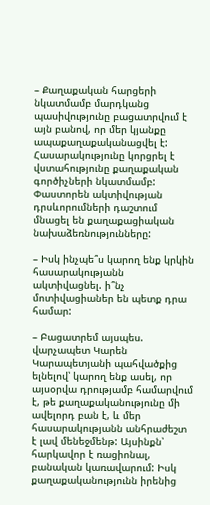– Քաղաքական հարցերի նկատմամբ մարդկանց պասիվությունը բացատրվում է այն բանով, որ մեր կյանքը ապաքաղաքականացվել է: Հասարակությունը կորցրել է վստահությունը քաղաքական գործիչների նկատմամբ: Փաստորեն ակտիվության դրսևորումների դաշտում մնացել են քաղաքացիական նախաձեռնությունները:

– Իսկ ինչպե՞ս կարող ենք կրկին հասարակությանն ակտիվացնել. ի՞նչ մոտիվացիաներ են պետք դրա համար:

– Բացատրեմ այսպես. վարչապետ Կարեն Կարապետյանի պահվածքից ելնելով՝ կարող ենք ասել, որ այսօրվա դրությամբ համարվում է, թե քաղաքականությունը մի ավելորդ բան է, և մեր հասարակությանն անհրաժեշտ է լավ մենեջմենթ: Այսինքն՝ հարկավոր է ռացիոնալ, բանական կառավարում: Իսկ քաղաքականությունն իրենից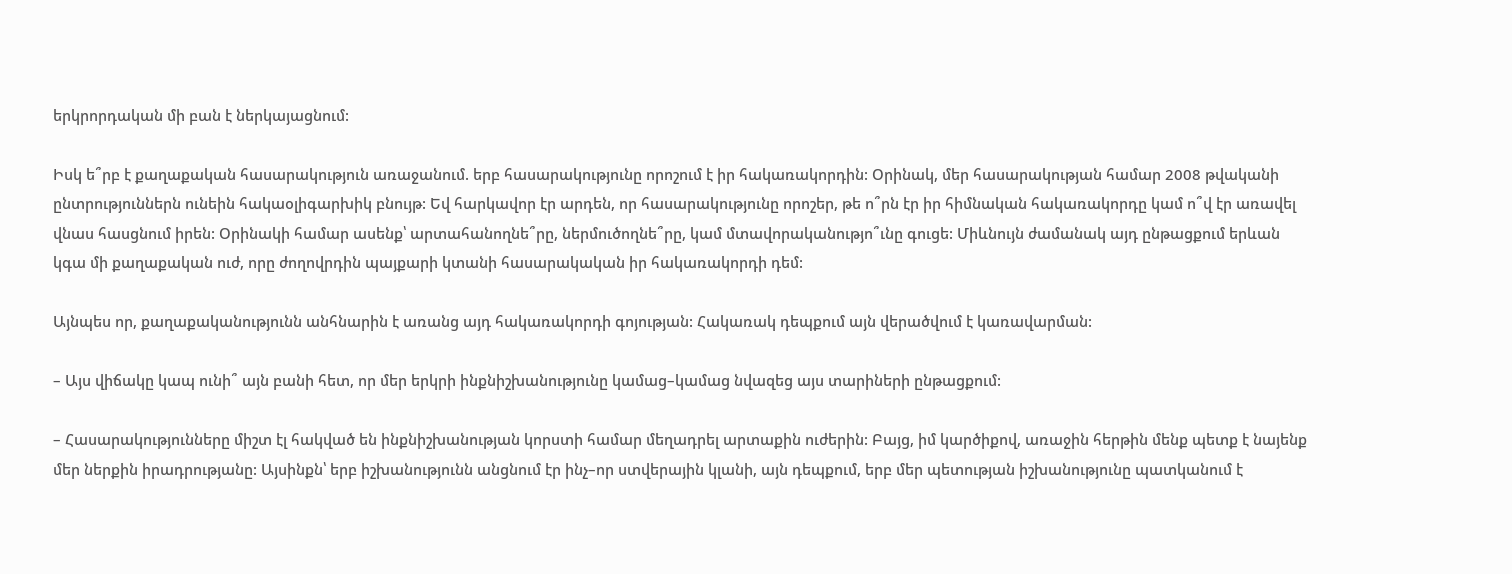երկրորդական մի բան է ներկայացնում:

Իսկ ե՞րբ է քաղաքական հասարակություն առաջանում. երբ հասարակությունը որոշում է իր հակառակորդին: Օրինակ, մեր հասարակության համար 2008 թվականի ընտրություններն ունեին հակաօլիգարխիկ բնույթ: Եվ հարկավոր էր արդեն, որ հասարակությունը որոշեր, թե ո՞րն էր իր հիմնական հակառակորդը կամ ո՞վ էր առավել վնաս հասցնում իրեն: Օրինակի համար ասենք՝ արտահանողնե՞րը, ներմուծողնե՞րը, կամ մտավորականությո՞ւնը գուցե: Միևնույն ժամանակ այդ ընթացքում երևան կգա մի քաղաքական ուժ, որը ժողովրդին պայքարի կտանի հասարակական իր հակառակորդի դեմ:

Այնպես որ, քաղաքականությունն անհնարին է առանց այդ հակառակորդի գոյության: Հակառակ դեպքում այն վերածվում է կառավարման:

– Այս վիճակը կապ ունի՞ այն բանի հետ, որ մեր երկրի ինքնիշխանությունը կամաց–կամաց նվազեց այս տարիների ընթացքում:

– Հասարակությունները միշտ էլ հակված են ինքնիշխանության կորստի համար մեղադրել արտաքին ուժերին: Բայց, իմ կարծիքով, առաջին հերթին մենք պետք է նայենք մեր ներքին իրադրությանը: Այսինքն՝ երբ իշխանությունն անցնում էր ինչ–որ ստվերային կլանի, այն դեպքում, երբ մեր պետության իշխանությունը պատկանում է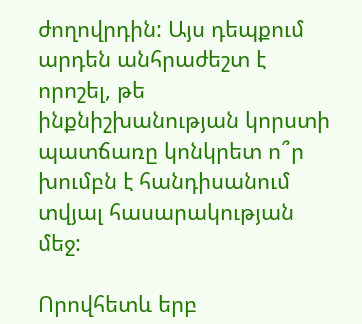ժողովրդին: Այս դեպքում արդեն անհրաժեշտ է որոշել, թե ինքնիշխանության կորստի պատճառը կոնկրետ ո՞ր խումբն է հանդիսանում տվյալ հասարակության մեջ:

Որովհետև երբ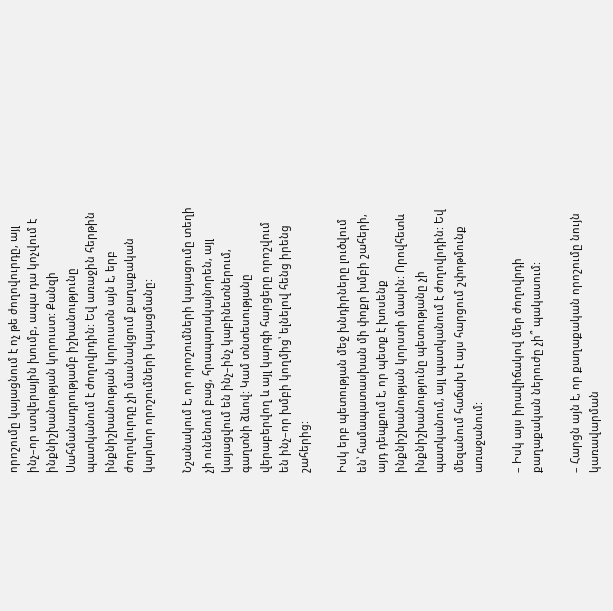որոշումը կայացնում է ոչ թե ժողովուրդը, այլ ինչ–որ ստվերային խումբ, ապա դա կոչվում է ինքնիշխանության կորուստ: Քանզի Սահմանադրությամբ իշխանությունը պատկանում է ժողովրդին: Եվ առաջին հերթին ինքնիշխանության կորուստն այն է, երբ ժողովուրդը չի մասնակցում քաղաքական կարևոր որոշումների կայացմանը:

Նշանակում է, որ որոշումների կայացումը տեղի չի ունենում բաց, հրապարակայնորեն, այլ կայացվում են ինչ–ինչ կաբինետներում, գաղտնի ձևով: Կամ տնտեսությանը վերաբերվող և այլ կարգի հարցերը որոշվում են ինչ–որ խմբի կողմից՝ ելնելով հենց իրենց շահերից:

Իսկ երբ պետության մեջ խնդիրները լուծվում են՝ համապատասխան մի փոքր խմբի շահերի, այդ դեպքում է, որ պետք է խոսենք ինքնիշխանության կորստի մասին: Որովհետև ինքնիշխանությունը պետությանը չի պատկանում, այլ պատկանում է ժողովրդին: Եվ մեզանում հաճախ է այս հարցում շփոթմունք առաջանում:

– Իսկ այս իրավիճակով մեր ժողովրդի քաղաքական ներուժը չի՞ պակասում:

– Հարցն այն է, որ քաղաքական որոշումը նույն կառավարման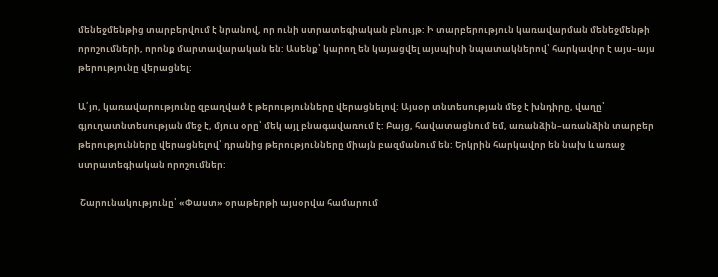մենեջմենթից տարբերվում է նրանով, որ ունի ստրատեգիական բնույթ: Ի տարբերություն կառավարման մենեջմենթի որոշումների, որոնք մարտավարական են: Ասենք՝ կարող են կայացվել այսպիսի նպատակներով՝ հարկավոր է այս–այս թերությունը վերացնել:

Ա՛յո, կառավարությունը զբաղված է թերությունները վերացնելով: Այսօր տնտեսության մեջ է խնդիրը, վաղը՝ գյուղատնտեսության մեջ է, մյուս օրը՝ մեկ այլ բնագավառում է: Բայց, հավատացնում եմ, առանձին–առանձին տարբեր թերությունները վերացնելով՝ դրանից թերությունները միայն բազմանում են: Երկրին հարկավոր են նախ և առաջ ստրատեգիական որոշումներ:

 Շարունակությունը՝ «Փաստ» օրաթերթի այսօրվա համարում